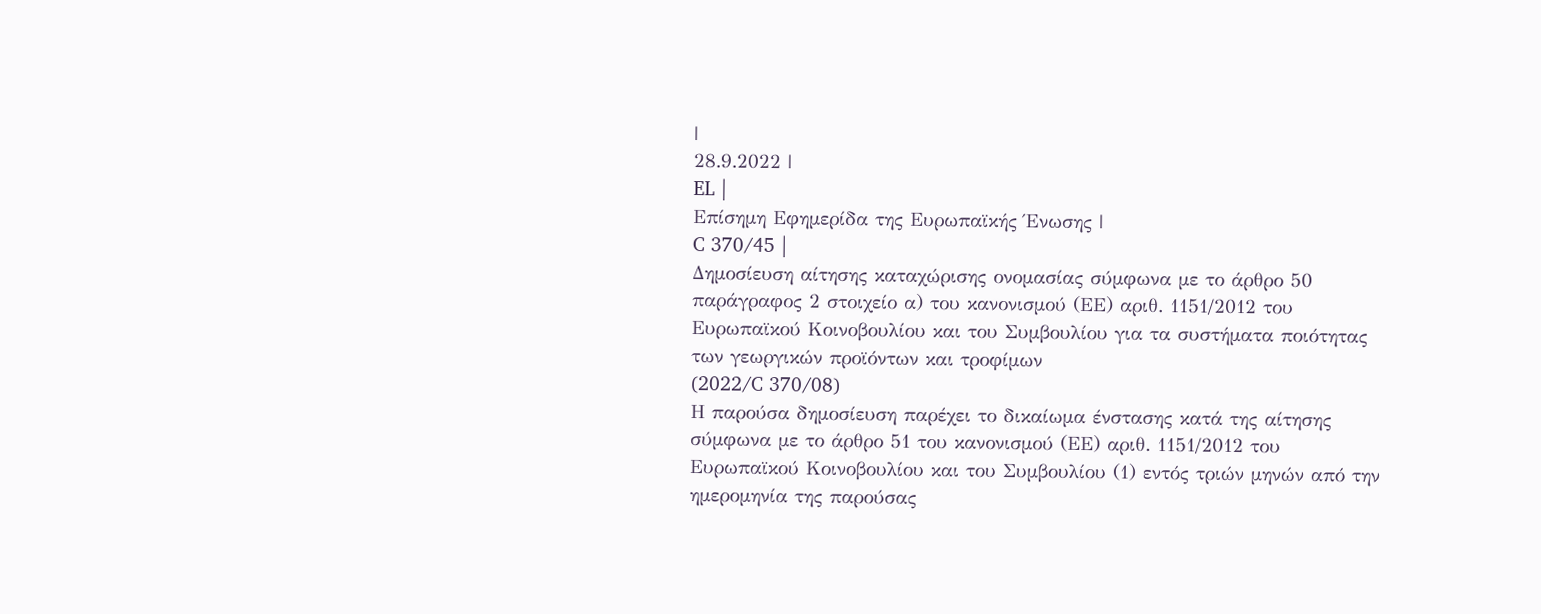|
28.9.2022 |
EL |
Επίσημη Εφημερίδα της Ευρωπαϊκής Ένωσης |
C 370/45 |
Δημοσίευση αίτησης καταχώρισης ονομασίας σύμφωνα με το άρθρο 50 παράγραφος 2 στοιχείο α) του κανονισμού (ΕΕ) αριθ. 1151/2012 του Ευρωπαϊκού Κοινοβουλίου και του Συμβουλίου για τα συστήματα ποιότητας των γεωργικών προϊόντων και τροφίμων
(2022/C 370/08)
Η παρούσα δημοσίευση παρέχει το δικαίωμα ένστασης κατά της αίτησης σύμφωνα με το άρθρο 51 του κανονισμού (ΕΕ) αριθ. 1151/2012 του Ευρωπαϊκού Κοινοβουλίου και του Συμβουλίου (1) εντός τριών μηνών από την ημερομηνία της παρούσας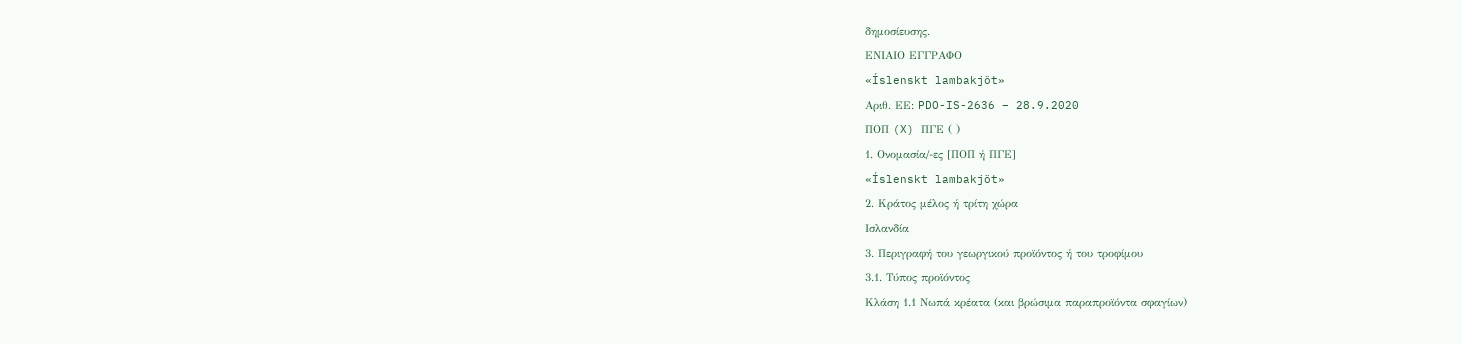δημοσίευσης.
ΕΝΙΑΙΟ ΕΓΓΡΑΦΟ
«Íslenskt lambakjöt»
Αριθ. ΕΕ: PDO-IS-2636 – 28.9.2020
ΠΟΠ (X) ΠΓΕ ( )
1. Ονομασία/-ες [ΠΟΠ ή ΠΓΕ]
«Íslenskt lambakjöt»
2. Κράτος μέλος ή τρίτη χώρα
Ισλανδία
3. Περιγραφή του γεωργικού προϊόντος ή του τροφίμου
3.1. Τύπος προϊόντος
Κλάση 1.1 Νωπά κρέατα (και βρώσιμα παραπροϊόντα σφαγίων)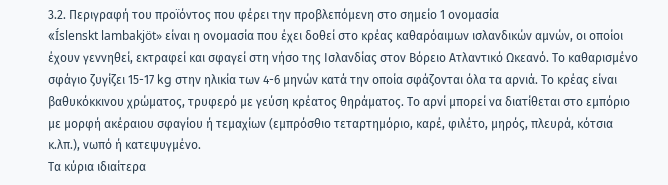3.2. Περιγραφή του προϊόντος που φέρει την προβλεπόμενη στο σημείο 1 ονομασία
«Íslenskt lambakjöt» είναι η ονομασία που έχει δοθεί στο κρέας καθαρόαιμων ισλανδικών αμνών, οι οποίοι έχουν γεννηθεί, εκτραφεί και σφαγεί στη νήσο της Ισλανδίας στον Βόρειο Ατλαντικό Ωκεανό. Το καθαρισμένο σφάγιο ζυγίζει 15-17 kg στην ηλικία των 4-6 μηνών κατά την οποία σφάζονται όλα τα αρνιά. Το κρέας είναι βαθυκόκκινου χρώματος, τρυφερό με γεύση κρέατος θηράματος. Το αρνί μπορεί να διατίθεται στο εμπόριο με μορφή ακέραιου σφαγίου ή τεμαχίων (εμπρόσθιο τεταρτημόριο, καρέ, φιλέτο, μηρός, πλευρά, κότσια κ.λπ.), νωπό ή κατεψυγμένο.
Τα κύρια ιδιαίτερα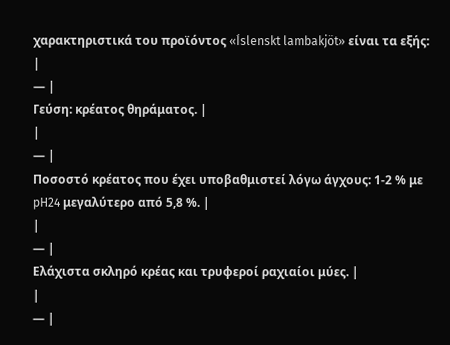χαρακτηριστικά του προϊόντος «Íslenskt lambakjöt» είναι τα εξής:
|
— |
Γεύση: κρέατος θηράματος. |
|
— |
Ποσοστό κρέατος που έχει υποβαθμιστεί λόγω άγχους: 1-2 % με pH24 μεγαλύτερο από 5,8 %. |
|
— |
Ελάχιστα σκληρό κρέας και τρυφεροί ραχιαίοι μύες. |
|
— |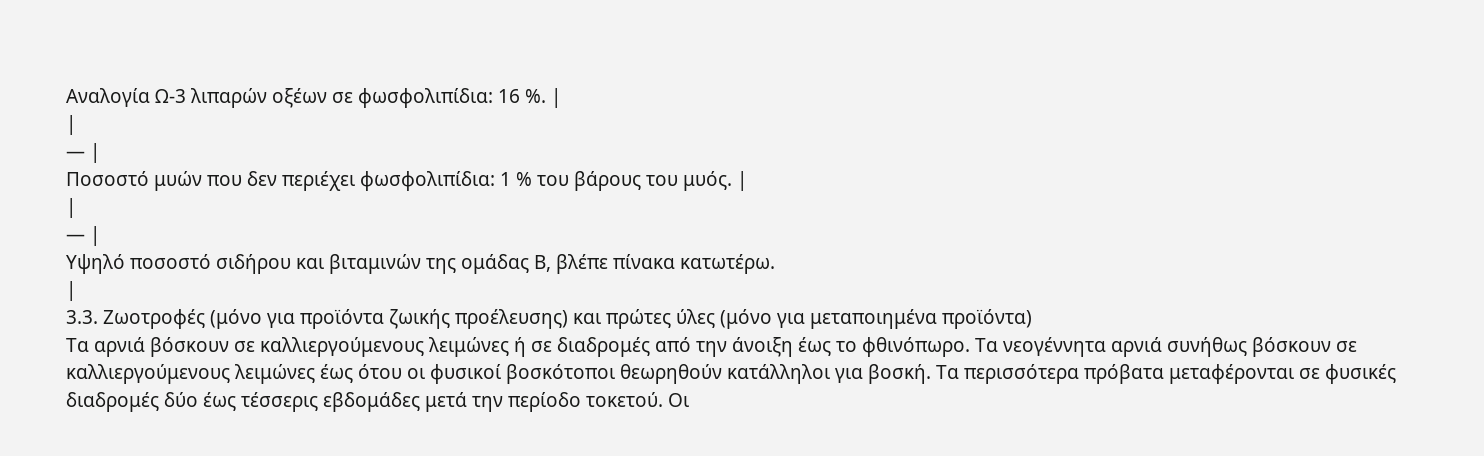Αναλογία Ω-3 λιπαρών οξέων σε φωσφολιπίδια: 16 %. |
|
— |
Ποσοστό μυών που δεν περιέχει φωσφολιπίδια: 1 % του βάρους του μυός. |
|
— |
Υψηλό ποσοστό σιδήρου και βιταμινών της ομάδας Β, βλέπε πίνακα κατωτέρω.
|
3.3. Ζωοτροφές (μόνο για προϊόντα ζωικής προέλευσης) και πρώτες ύλες (μόνο για μεταποιημένα προϊόντα)
Τα αρνιά βόσκουν σε καλλιεργούμενους λειμώνες ή σε διαδρομές από την άνοιξη έως το φθινόπωρο. Τα νεογέννητα αρνιά συνήθως βόσκουν σε καλλιεργούμενους λειμώνες έως ότου οι φυσικοί βοσκότοποι θεωρηθούν κατάλληλοι για βοσκή. Τα περισσότερα πρόβατα μεταφέρονται σε φυσικές διαδρομές δύο έως τέσσερις εβδομάδες μετά την περίοδο τοκετού. Οι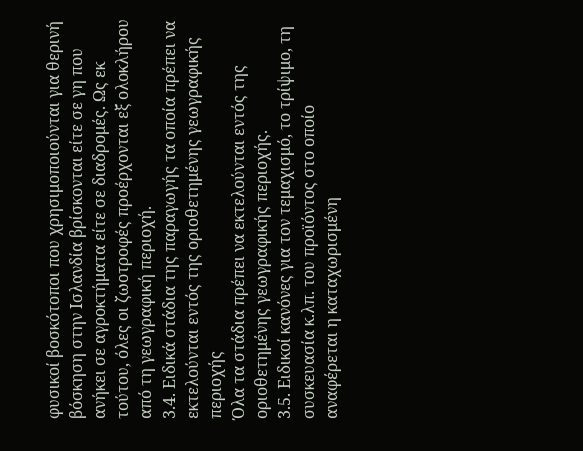φυσικοί βοσκότοποι που χρησιμοποιούνται για θερινή βόσκηση στην Ισλανδία βρίσκονται είτε σε γη που ανήκει σε αγροκτήματα είτε σε διαδρομές. Ως εκ τούτου, όλες οι ζωοτροφές προέρχονται εξ ολοκλήρου από τη γεωγραφική περιοχή.
3.4. Ειδικά στάδια της παραγωγής τα οποία πρέπει να εκτελούνται εντός της οριοθετημένης γεωγραφικής περιοχής
Όλα τα στάδια πρέπει να εκτελούνται εντός της οριοθετημένης γεωγραφικής περιοχής.
3.5. Ειδικοί κανόνες για τον τεμαχισμό, το τρίψιμο, τη συσκευασία κ.λπ. του προϊόντος στο οποίο αναφέρεται η καταχωρισμένη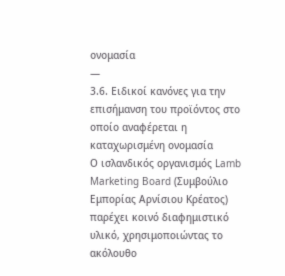ονομασία
—
3.6. Ειδικοί κανόνες για την επισήμανση του προϊόντος στο οποίο αναφέρεται η καταχωρισμένη ονομασία
Ο ισλανδικός οργανισμός Lamb Marketing Board (Συμβούλιο Εμπορίας Αρνίσιου Κρέατος) παρέχει κοινό διαφημιστικό υλικό, χρησιμοποιώντας το ακόλουθο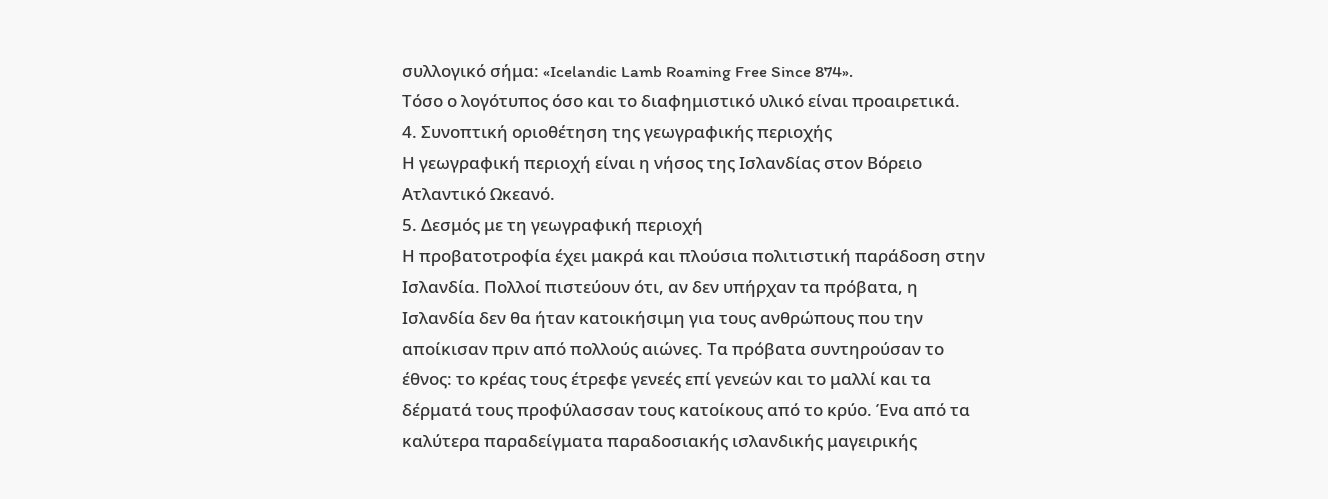συλλογικό σήμα: «Icelandic Lamb Roaming Free Since 874».
Τόσο ο λογότυπος όσο και το διαφημιστικό υλικό είναι προαιρετικά.
4. Συνοπτική οριοθέτηση της γεωγραφικής περιοχής
Η γεωγραφική περιοχή είναι η νήσος της Ισλανδίας στον Βόρειο Ατλαντικό Ωκεανό.
5. Δεσμός με τη γεωγραφική περιοχή
Η προβατοτροφία έχει μακρά και πλούσια πολιτιστική παράδοση στην Ισλανδία. Πολλοί πιστεύουν ότι, αν δεν υπήρχαν τα πρόβατα, η Ισλανδία δεν θα ήταν κατοικήσιμη για τους ανθρώπους που την αποίκισαν πριν από πολλούς αιώνες. Τα πρόβατα συντηρούσαν το έθνος: το κρέας τους έτρεφε γενεές επί γενεών και το μαλλί και τα δέρματά τους προφύλασσαν τους κατοίκους από το κρύο. Ένα από τα καλύτερα παραδείγματα παραδοσιακής ισλανδικής μαγειρικής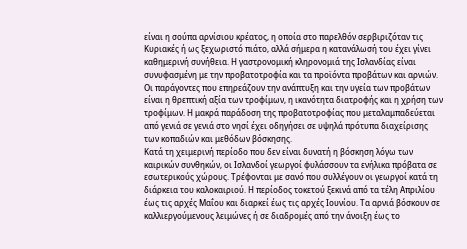είναι η σούπα αρνίσιου κρέατος, η οποία στο παρελθόν σερβιριζόταν τις Κυριακές ή ως ξεχωριστό πιάτο, αλλά σήμερα η κατανάλωσή του έχει γίνει καθημερινή συνήθεια. Η γαστρονομική κληρονομιά της Ισλανδίας είναι συνυφασμένη με την προβατοτροφία και τα προϊόντα προβάτων και αρνιών.
Οι παράγοντες που επηρεάζουν την ανάπτυξη και την υγεία των προβάτων είναι η θρεπτική αξία των τροφίμων, η ικανότητα διατροφής και η χρήση των τροφίμων. Η μακρά παράδοση της προβατοτροφίας που μεταλαμπαδεύεται από γενιά σε γενιά στο νησί έχει οδηγήσει σε υψηλά πρότυπα διαχείρισης των κοπαδιών και μεθόδων βόσκησης.
Κατά τη χειμερινή περίοδο που δεν είναι δυνατή η βόσκηση λόγω των καιρικών συνθηκών, οι Ισλανδοί γεωργοί φυλάσσουν τα ενήλικα πρόβατα σε εσωτερικούς χώρους. Τρέφονται με σανό που συλλέγουν οι γεωργοί κατά τη διάρκεια του καλοκαιριού. Η περίοδος τοκετού ξεκινά από τα τέλη Απριλίου έως τις αρχές Μαΐου και διαρκεί έως τις αρχές Ιουνίου. Τα αρνιά βόσκουν σε καλλιεργούμενους λειμώνες ή σε διαδρομές από την άνοιξη έως το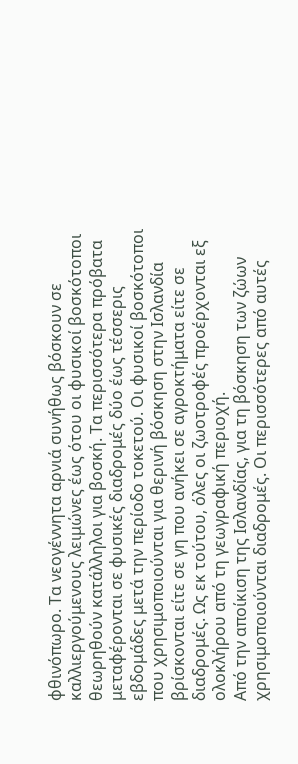φθινόπωρο. Τα νεογέννητα αρνιά συνήθως βόσκουν σε καλλιεργούμενους λειμώνες έως ότου οι φυσικοί βοσκότοποι θεωρηθούν κατάλληλοι για βοσκή. Τα περισσότερα πρόβατα μεταφέρονται σε φυσικές διαδρομές δύο έως τέσσερις εβδομάδες μετά την περίοδο τοκετού. Οι φυσικοί βοσκότοποι που χρησιμοποιούνται για θερινή βόσκηση στην Ισλανδία βρίσκονται είτε σε γη που ανήκει σε αγροκτήματα είτε σε διαδρομές. Ως εκ τούτου, όλες οι ζωοτροφές προέρχονται εξ ολοκλήρου από τη γεωγραφική περιοχή.
Από την αποίκιση της Ισλανδίας, για τη βόσκηση των ζώων χρησιμοποιούνται διαδρομές. Οι περισσότερες από αυτές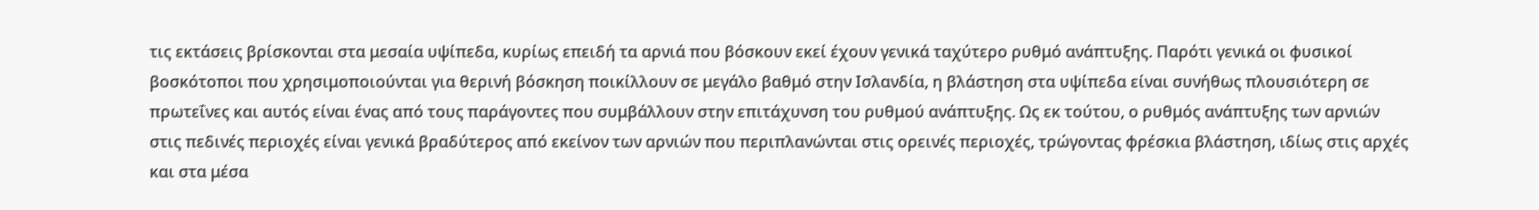τις εκτάσεις βρίσκονται στα μεσαία υψίπεδα, κυρίως επειδή τα αρνιά που βόσκουν εκεί έχουν γενικά ταχύτερο ρυθμό ανάπτυξης. Παρότι γενικά οι φυσικοί βοσκότοποι που χρησιμοποιούνται για θερινή βόσκηση ποικίλλουν σε μεγάλο βαθμό στην Ισλανδία, η βλάστηση στα υψίπεδα είναι συνήθως πλουσιότερη σε πρωτεΐνες και αυτός είναι ένας από τους παράγοντες που συμβάλλουν στην επιτάχυνση του ρυθμού ανάπτυξης. Ως εκ τούτου, ο ρυθμός ανάπτυξης των αρνιών στις πεδινές περιοχές είναι γενικά βραδύτερος από εκείνον των αρνιών που περιπλανώνται στις ορεινές περιοχές, τρώγοντας φρέσκια βλάστηση, ιδίως στις αρχές και στα μέσα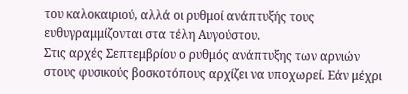του καλοκαιριού, αλλά οι ρυθμοί ανάπτυξής τους ευθυγραμμίζονται στα τέλη Αυγούστου.
Στις αρχές Σεπτεμβρίου ο ρυθμός ανάπτυξης των αρνιών στους φυσικούς βοσκοτόπους αρχίζει να υποχωρεί. Εάν μέχρι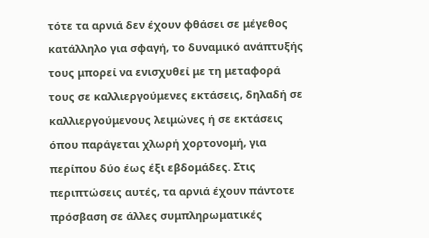τότε τα αρνιά δεν έχουν φθάσει σε μέγεθος κατάλληλο για σφαγή, το δυναμικό ανάπτυξής τους μπορεί να ενισχυθεί με τη μεταφορά τους σε καλλιεργούμενες εκτάσεις, δηλαδή σε καλλιεργούμενους λειμώνες ή σε εκτάσεις όπου παράγεται χλωρή χορτονομή, για περίπου δύο έως έξι εβδομάδες. Στις περιπτώσεις αυτές, τα αρνιά έχουν πάντοτε πρόσβαση σε άλλες συμπληρωματικές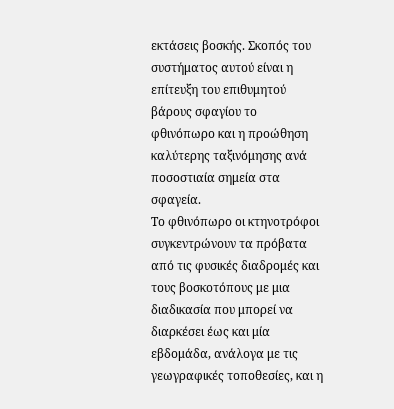εκτάσεις βοσκής. Σκοπός του συστήματος αυτού είναι η επίτευξη του επιθυμητού βάρους σφαγίου το φθινόπωρο και η προώθηση καλύτερης ταξινόμησης ανά ποσοστιαία σημεία στα σφαγεία.
Το φθινόπωρο οι κτηνοτρόφοι συγκεντρώνουν τα πρόβατα από τις φυσικές διαδρομές και τους βοσκοτόπους με μια διαδικασία που μπορεί να διαρκέσει έως και μία εβδομάδα, ανάλογα με τις γεωγραφικές τοποθεσίες, και η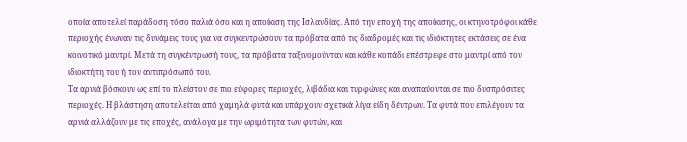οποία αποτελεί παράδοση τόσο παλιά όσο και η αποίκιση της Ισλανδίας. Από την εποχή της αποίκισης, οι κτηνοτρόφοι κάθε περιοχής ένωναν τις δυνάμεις τους για να συγκεντρώσουν τα πρόβατα από τις διαδρομές και τις ιδιόκτητες εκτάσεις σε ένα κοινοτικό μαντρί. Μετά τη συγκέντρωσή τους, τα πρόβατα ταξινομούνταν και κάθε κοπάδι επέστρεφε στο μαντρί από τον ιδιοκτήτη του ή τον αντιπρόσωπό του.
Τα αρνιά βόσκουν ως επί το πλείστον σε πιο εύφορες περιοχές, λιβάδια και τυρφώνες και αναπαύονται σε πιο δυσπρόσιτες περιοχές. Η βλάστηση αποτελείται από χαμηλά φυτά και υπάρχουν σχετικά λίγα είδη δέντρων. Τα φυτά που επιλέγουν τα αρνιά αλλάζουν με τις εποχές, ανάλογα με την ωριμότητα των φυτών, και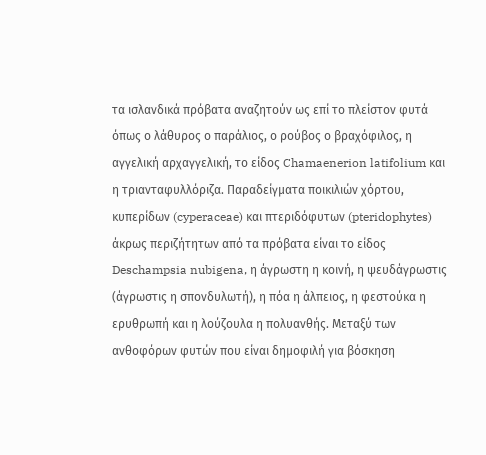τα ισλανδικά πρόβατα αναζητούν ως επί το πλείστον φυτά όπως ο λάθυρος ο παράλιος, ο ρούβος ο βραχόφιλος, η αγγελική αρχαγγελική, το είδος Chamaenerion latifolium και η τριανταφυλλόριζα. Παραδείγματα ποικιλιών χόρτου, κυπερίδων (cyperaceae) και πτεριδόφυτων (pteridophytes) άκρως περιζήτητων από τα πρόβατα είναι το είδος Deschampsia nubigena, η άγρωστη η κοινή, η ψευδάγρωστις (άγρωστις η σπονδυλωτή), η πόα η άλπειος, η φεστούκα η ερυθρωπή και η λούζουλα η πολυανθής. Μεταξύ των ανθοφόρων φυτών που είναι δημοφιλή για βόσκηση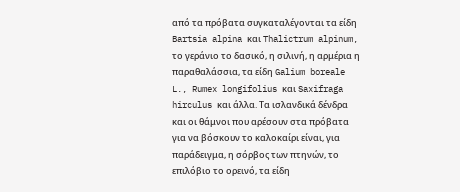από τα πρόβατα συγκαταλέγονται τα είδη Bartsia alpina και Thalictrum alpinum, το γεράνιο το δασικό, η σιλινή, η αρμέρια η παραθαλάσσια, τα είδη Galium boreale L., Rumex longifolius και Saxifraga hirculus και άλλα. Τα ισλανδικά δένδρα και οι θάμνοι που αρέσουν στα πρόβατα για να βόσκουν το καλοκαίρι είναι, για παράδειγμα, η σόρβος των πτηνών, το επιλόβιο το ορεινό, τα είδη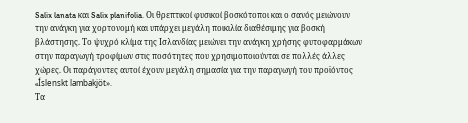Salix lanata και Salix planifolia. Οι θρεπτικοί φυσικοί βοσκότοποι και ο σανός μειώνουν την ανάγκη για χορτονομή και υπάρχει μεγάλη ποικιλία διαθέσιμης για βοσκή βλάστησης. Το ψυχρό κλίμα της Ισλανδίας μειώνει την ανάγκη χρήσης φυτοφαρμάκων στην παραγωγή τροφίμων στις ποσότητες που χρησιμοποιούνται σε πολλές άλλες χώρες. Οι παράγοντες αυτοί έχουν μεγάλη σημασία για την παραγωγή του προϊόντος «Íslenskt lambakjöt».
Τα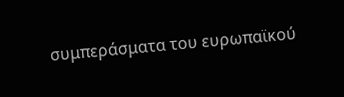συμπεράσματα του ευρωπαϊκού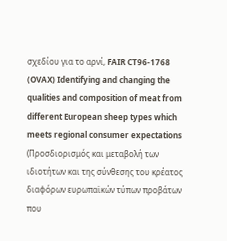σχεδίου για το αρνί, FAIR CT96-1768 (OVAX) Identifying and changing the qualities and composition of meat from different European sheep types which meets regional consumer expectations (Προσδιορισμός και μεταβολή των ιδιοτήτων και της σύνθεσης του κρέατος διαφόρων ευρωπαϊκών τύπων προβάτων που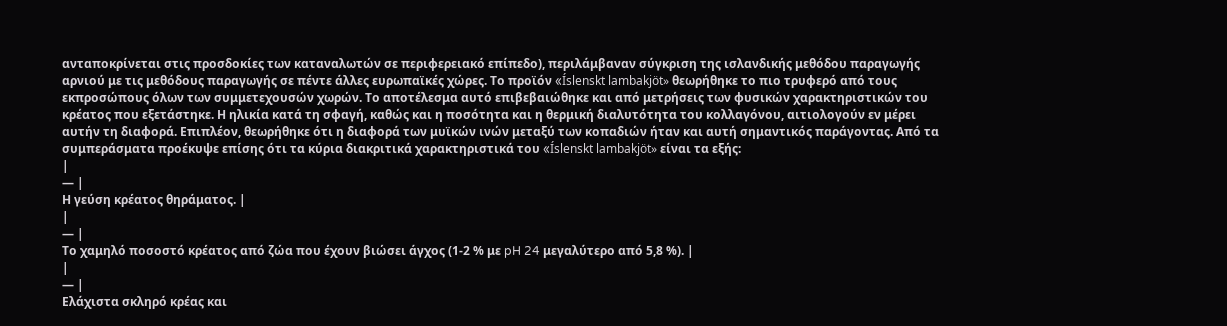ανταποκρίνεται στις προσδοκίες των καταναλωτών σε περιφερειακό επίπεδο), περιλάμβαναν σύγκριση της ισλανδικής μεθόδου παραγωγής αρνιού με τις μεθόδους παραγωγής σε πέντε άλλες ευρωπαϊκές χώρες. Το προϊόν «Íslenskt lambakjöt» θεωρήθηκε το πιο τρυφερό από τους εκπροσώπους όλων των συμμετεχουσών χωρών. Το αποτέλεσμα αυτό επιβεβαιώθηκε και από μετρήσεις των φυσικών χαρακτηριστικών του κρέατος που εξετάστηκε. Η ηλικία κατά τη σφαγή, καθώς και η ποσότητα και η θερμική διαλυτότητα του κολλαγόνου, αιτιολογούν εν μέρει αυτήν τη διαφορά. Επιπλέον, θεωρήθηκε ότι η διαφορά των μυϊκών ινών μεταξύ των κοπαδιών ήταν και αυτή σημαντικός παράγοντας. Από τα συμπεράσματα προέκυψε επίσης ότι τα κύρια διακριτικά χαρακτηριστικά του «Íslenskt lambakjöt» είναι τα εξής:
|
— |
Η γεύση κρέατος θηράματος. |
|
— |
Το χαμηλό ποσοστό κρέατος από ζώα που έχουν βιώσει άγχος (1-2 % με pH 24 μεγαλύτερο από 5,8 %). |
|
— |
Ελάχιστα σκληρό κρέας και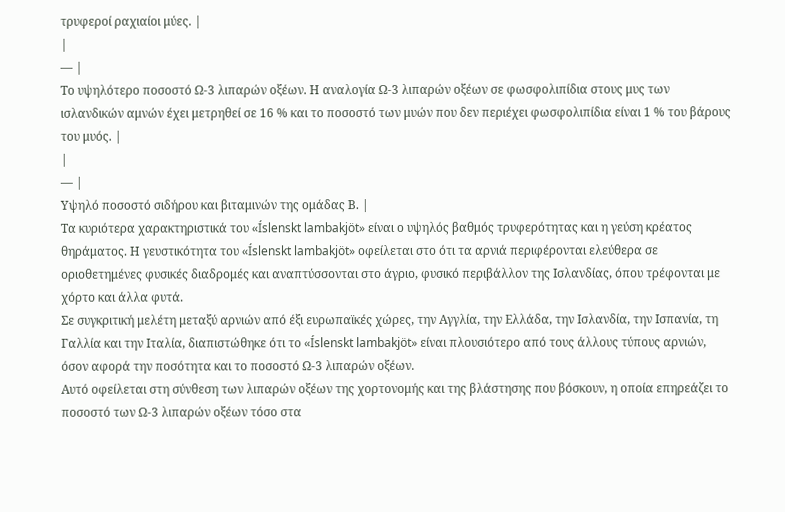τρυφεροί ραχιαίοι μύες. |
|
— |
Το υψηλότερο ποσοστό Ω-3 λιπαρών οξέων. Η αναλογία Ω-3 λιπαρών οξέων σε φωσφολιπίδια στους μυς των ισλανδικών αμνών έχει μετρηθεί σε 16 % και το ποσοστό των μυών που δεν περιέχει φωσφολιπίδια είναι 1 % του βάρους του μυός. |
|
— |
Υψηλό ποσοστό σιδήρου και βιταμινών της ομάδας Β. |
Τα κυριότερα χαρακτηριστικά του «Íslenskt lambakjöt» είναι ο υψηλός βαθμός τρυφερότητας και η γεύση κρέατος θηράματος. Η γευστικότητα του «Íslenskt lambakjöt» οφείλεται στο ότι τα αρνιά περιφέρονται ελεύθερα σε οριοθετημένες φυσικές διαδρομές και αναπτύσσονται στο άγριο, φυσικό περιβάλλον της Ισλανδίας, όπου τρέφονται με χόρτο και άλλα φυτά.
Σε συγκριτική μελέτη μεταξύ αρνιών από έξι ευρωπαϊκές χώρες, την Αγγλία, την Ελλάδα, την Ισλανδία, την Ισπανία, τη Γαλλία και την Ιταλία, διαπιστώθηκε ότι το «Íslenskt lambakjöt» είναι πλουσιότερο από τους άλλους τύπους αρνιών, όσον αφορά την ποσότητα και το ποσοστό Ω-3 λιπαρών οξέων.
Αυτό οφείλεται στη σύνθεση των λιπαρών οξέων της χορτονομής και της βλάστησης που βόσκουν, η οποία επηρεάζει το ποσοστό των Ω-3 λιπαρών οξέων τόσο στα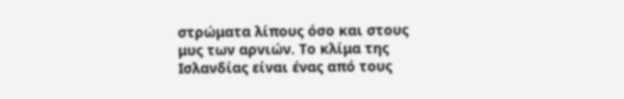στρώματα λίπους όσο και στους μυς των αρνιών. Το κλίμα της Ισλανδίας είναι ένας από τους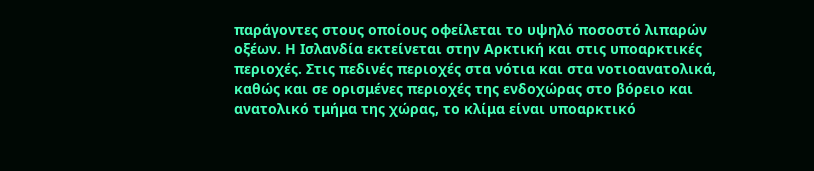παράγοντες στους οποίους οφείλεται το υψηλό ποσοστό λιπαρών οξέων. Η Ισλανδία εκτείνεται στην Αρκτική και στις υποαρκτικές περιοχές. Στις πεδινές περιοχές στα νότια και στα νοτιοανατολικά, καθώς και σε ορισμένες περιοχές της ενδοχώρας στο βόρειο και ανατολικό τμήμα της χώρας, το κλίμα είναι υποαρκτικό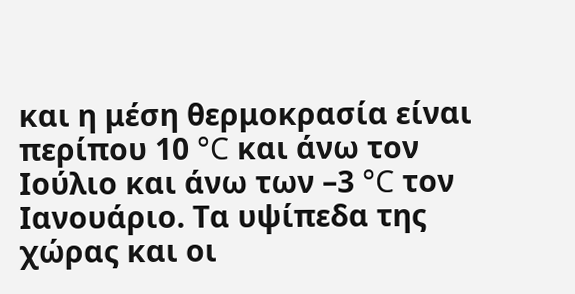και η μέση θερμοκρασία είναι περίπου 10 °C και άνω τον Ιούλιο και άνω των –3 °C τον Ιανουάριο. Τα υψίπεδα της χώρας και οι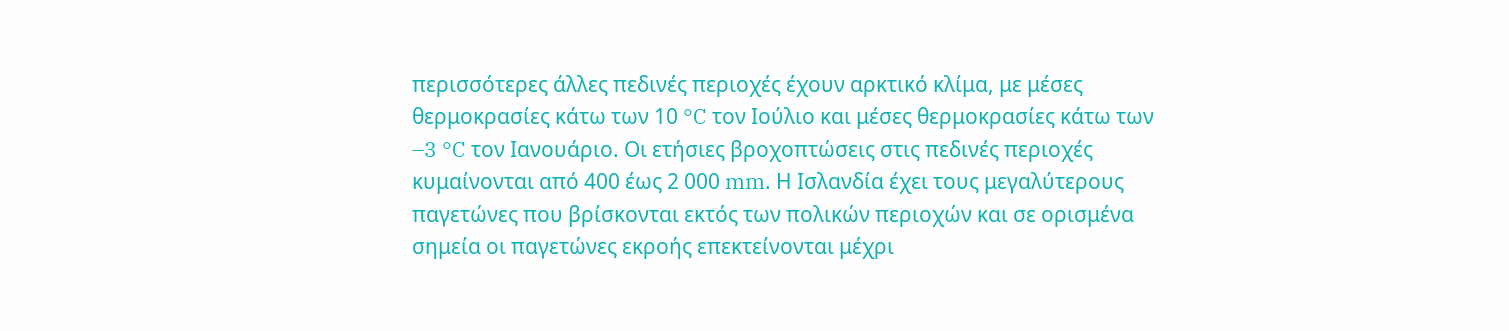περισσότερες άλλες πεδινές περιοχές έχουν αρκτικό κλίμα, με μέσες θερμοκρασίες κάτω των 10 °C τον Ιούλιο και μέσες θερμοκρασίες κάτω των –3 °C τον Ιανουάριο. Οι ετήσιες βροχοπτώσεις στις πεδινές περιοχές κυμαίνονται από 400 έως 2 000 mm. Η Ισλανδία έχει τους μεγαλύτερους παγετώνες που βρίσκονται εκτός των πολικών περιοχών και σε ορισμένα σημεία οι παγετώνες εκροής επεκτείνονται μέχρι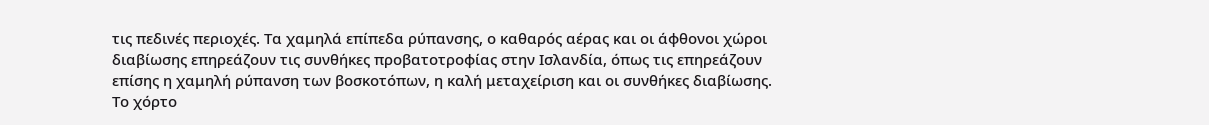τις πεδινές περιοχές. Τα χαμηλά επίπεδα ρύπανσης, ο καθαρός αέρας και οι άφθονοι χώροι διαβίωσης επηρεάζουν τις συνθήκες προβατοτροφίας στην Ισλανδία, όπως τις επηρεάζουν επίσης η χαμηλή ρύπανση των βοσκοτόπων, η καλή μεταχείριση και οι συνθήκες διαβίωσης. Το χόρτο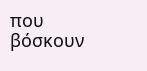που βόσκουν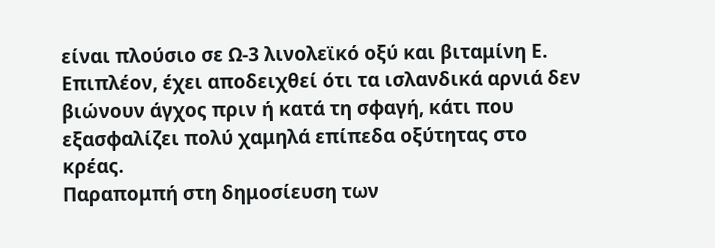είναι πλούσιο σε Ω-3 λινολεϊκό οξύ και βιταμίνη Ε. Επιπλέον, έχει αποδειχθεί ότι τα ισλανδικά αρνιά δεν βιώνουν άγχος πριν ή κατά τη σφαγή, κάτι που εξασφαλίζει πολύ χαμηλά επίπεδα οξύτητας στο κρέας.
Παραπομπή στη δημοσίευση των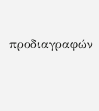προδιαγραφών